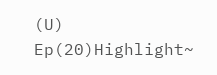(U)
Ep(20)Highlight~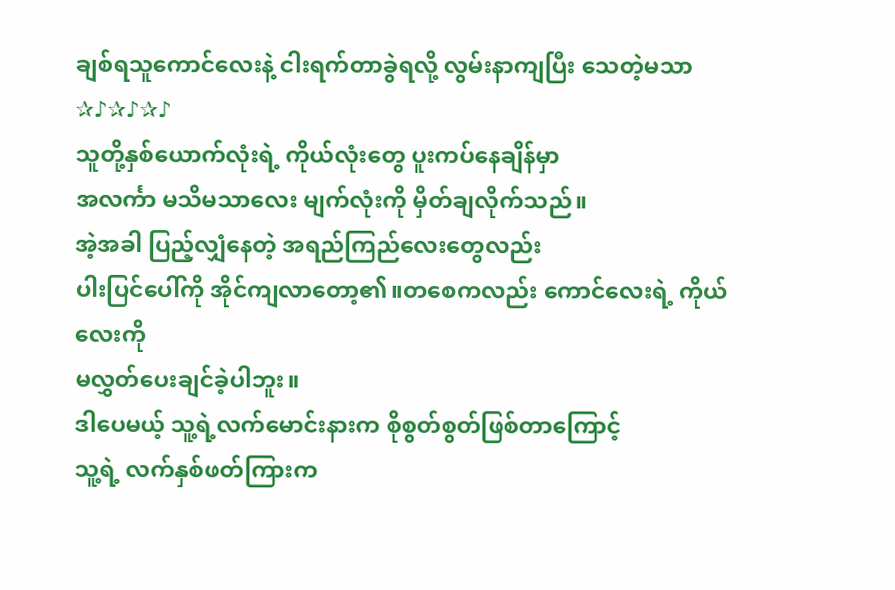ချစ်ရသူကောင်လေးနဲ့ ငါးရက်တာခွဲရလို့ လွမ်းနာကျပြီး သေတဲ့မသာ✰♪✰♪✰♪
သူတို့နှစ်ယောက်လုံးရဲ့ ကိုယ်လုံးတွေ ပူးကပ်နေချိန်မှာ
အလင်္ကာ မသိမသာလေး မျက်လုံးကို မှိတ်ချလိုက်သည်။
အဲ့အခါ ပြည့်လျှံနေတဲ့ အရည်ကြည်လေးတွေလည်း
ပါးပြင်ပေါ်ကို အိုင်ကျလာတော့၏။တစေကလည်း ကောင်လေးရဲ့ ကိုယ်လေးကို
မလွှတ်ပေးချင်ခဲ့ပါဘူး။
ဒါပေမယ့် သူ့ရဲ့လက်မောင်းနားက စိုစွတ်စွတ်ဖြစ်တာကြောင့်
သူ့ရဲ့ လက်နှစ်ဖတ်ကြားက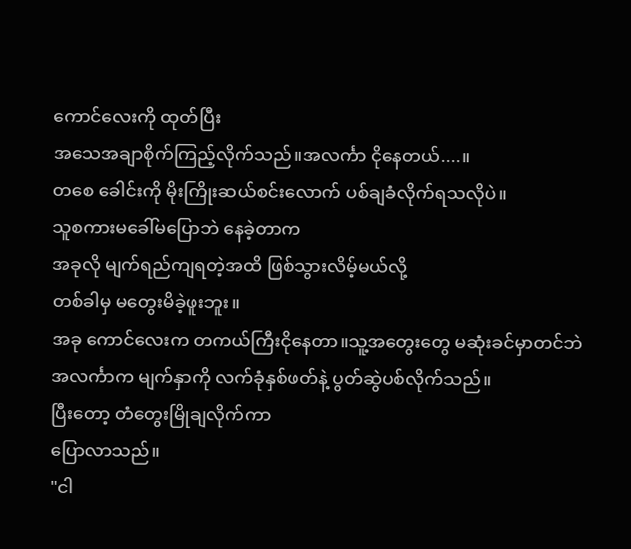ကောင်လေးကို ထုတ်ပြီး
အသေအချာစိုက်ကြည့်လိုက်သည်။အလင်္ကာ ငိုနေတယ်....။
တစေ ခေါင်းကို မိုးကြိုးဆယ်စင်းလောက် ပစ်ချခံလိုက်ရသလိုပဲ။
သူစကားမခေါ်မပြောဘဲ နေခဲ့တာက
အခုလို မျက်ရည်ကျရတဲ့အထိ ဖြစ်သွားလိမ့်မယ်လို့
တစ်ခါမှ မတွေးမိခဲ့ဖူးဘူး။
အခု ကောင်လေးက တကယ်ကြီးငိုနေတာ။သူ့အတွေးတွေ မဆုံးခင်မှာတင်ဘဲ
အလင်္ကာက မျက်နှာကို လက်ခုံနှစ်ဖတ်နဲ့ ပွတ်ဆွဲပစ်လိုက်သည်။
ပြီးတော့ တံတွေးမြိုချလိုက်ကာ
ပြောလာသည်။
"ငါ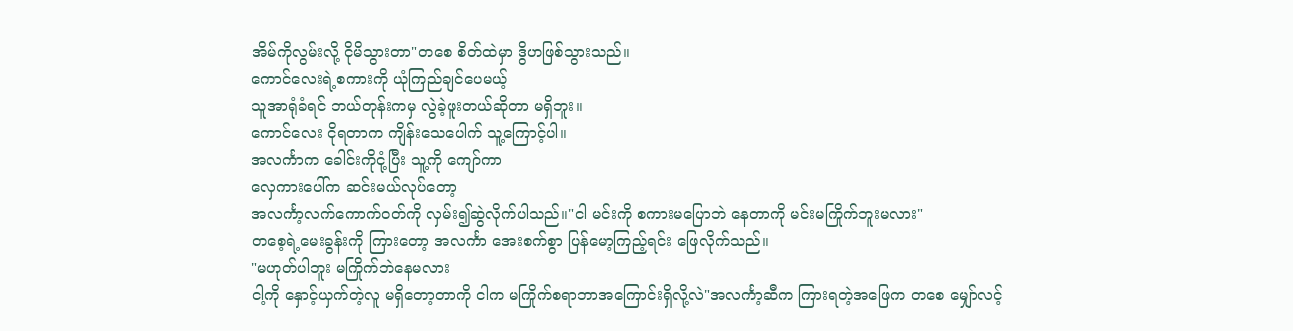အိမ်ကိုလွမ်းလို့ ငိုမိသွားတာ"တစေ စိတ်ထဲမှာ ဒွိဟဖြစ်သွားသည်။
ကောင်လေးရဲ့စကားကို ယုံကြည်ချင်ပေမယ့်
သူအာရုံခံရင် ဘယ်တုန်းကမှ လွဲခဲ့ဖူးတယ်ဆိုတာ မရှိဘူး။
ကောင်လေး ငိုရတာက ကျိန်းသေပေါက် သူ့ကြောင့်ပါ။
အလင်္ကာက ခေါင်းကိုငုံ့ပြီး သူ့ကို ကျော်ကာ
လှေကားပေါ်က ဆင်းမယ်လုပ်တော့
အလင်္ကာ့လက်ကောက်ဝတ်ကို လှမ်း၍ဆွဲလိုက်ပါသည်။"ငါ မင်းကို စကားမပြောဘဲ နေတာကို မင်းမကြိုက်ဘူးမလား"
တစေ့ရဲ့မေးခွန်းကို ကြားတော့ အလင်္ကာ အေးစက်စွာ ပြန်မော့ကြည့်ရင်း ဖြေလိုက်သည်။
"မဟုတ်ပါဘူး မကြိုက်ဘဲနေမလား
ငါ့ကို နှောင့်ယှက်တဲ့လူ မရှိတော့တာကို ငါက မကြိုက်စရာဘာအကြောင်းရှိလို့လဲ"အလင်္ကာ့ဆီက ကြားရတဲ့အဖြေက တစေ မျှော်လင့်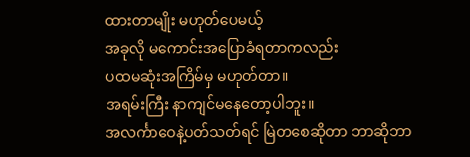ထားတာမျိုး မဟုတ်ပေမယ့်
အခုလို မကောင်းအပြောခံရတာကလည်း
ပထမဆုံးအကြိမ်မှ မဟုတ်တာ။
အရမ်းကြီး နာကျင်မနေတော့ပါဘူး။
အလင်္ကာဝေနဲ့ပတ်သတ်ရင် မြဲတစေဆိုတာ ဘာဆိုဘာ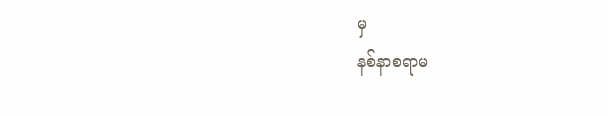မှ
နစ်နာစရာမ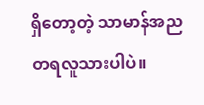ရှိတော့တဲ့ သာမာန်အညတရလူသားပါပဲ။